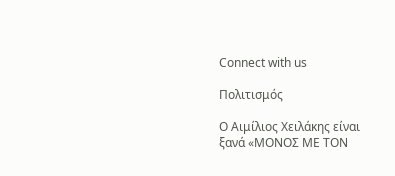Connect with us

Πολιτισμός

O Αιμίλιος Χειλάκης είναι ξανά «ΜΟΝΟΣ ΜΕ ΤΟΝ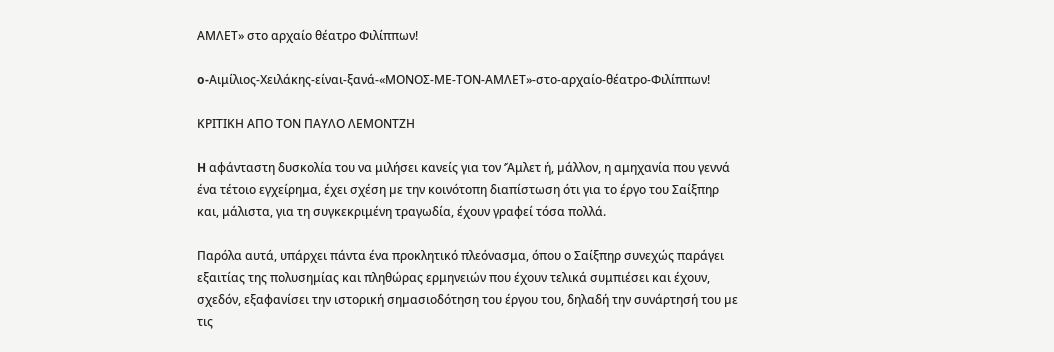ΑΜΛΕΤ» στο αρχαίο θέατρο Φιλίππων!

o-Αιμίλιος-Χειλάκης-είναι-ξανά-«ΜΟΝΟΣ-ΜΕ-ΤΟΝ-ΑΜΛΕΤ»-στο-αρχαίο-θέατρο-Φιλίππων!

ΚΡΙΤΙΚΗ ΑΠΟ ΤΟΝ ΠΑΥΛΟ ΛΕΜΟΝΤΖΗ

H αφάνταστη δυσκολία του να μιλήσει κανείς για τον ‘Άμλετ ή, µάλλον, η αμηχανία που γεννά ένα τέτοιο εγχείρημα, έχει σχέση µε την κοινότοπη διαπίστωση ότι για το έργο του Σαίξπηρ και, μάλιστα, για τη συγκεκριμένη τραγωδία, έχουν γραφεί τόσα πολλά.

Παρόλα αυτά, υπάρχει πάντα ένα προκλητικό πλεόνασμα, όπου ο Σαίξπηρ συνεχώς παράγει εξαιτίας της πολυσημίας και πληθώρας ερμηνειών που έχουν τελικά συμπιέσει και έχουν, σχεδόν, εξαφανίσει την ιστορική σηµασιοδότηση του έργου του, δηλαδή την συνάρτησή του µε τις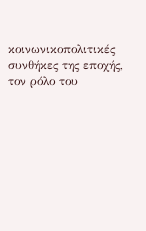κοινωνικοπολιτικές συνθήκες της εποχής, τον ρόλο του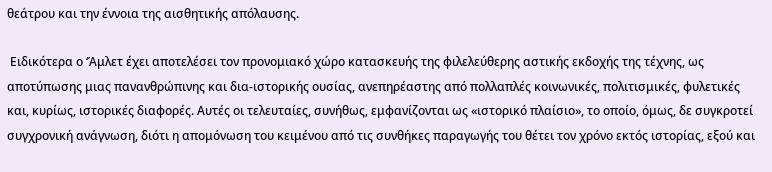θεάτρου και την έννοια της αισθητικής απόλαυσης.

 Ειδικότερα ο ‘Άμλετ έχει αποτελέσει τον προνομιακό χώρο κατασκευής της φιλελεύθερης αστικής εκδοχής της τέχνης, ως αποτύπωσης μιας πανανθρώπινης και δια-ιστορικής ουσίας, ανεπηρέαστης από πολλαπλές κοινωνικές, πολιτισμικές, φυλετικές και, κυρίως, ιστορικές διαφορές. Αυτές οι τελευταίες, συνήθως, εμφανίζονται ως «ιστορικό πλαίσιο», το οποίο, όμως, δε συγκροτεί συγχρονική ανάγνωση, διότι η απομόνωση του κειμένου από τις συνθήκες παραγωγής του θέτει τον χρόνο εκτός ιστορίας, εξού και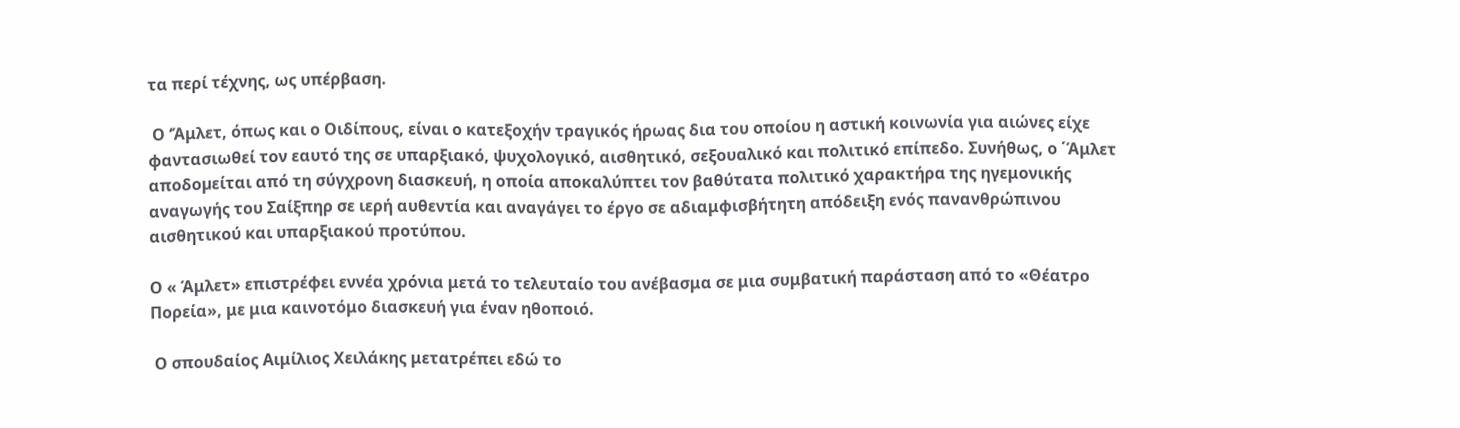τα περί τέχνης, ως υπέρβαση.

 Ο ‘Άμλετ, όπως και ο Οιδίπους, είναι ο κατεξοχήν τραγικός ήρωας δια του οποίου η αστική κοινωνία για αιώνες είχε φαντασιωθεί τον εαυτό της σε υπαρξιακό, ψυχολογικό, αισθητικό, σεξουαλικό και πολιτικό επίπεδο. Συνήθως, ο ΄Άμλετ αποδοµείται από τη σύγχρονη διασκευή, η οποία αποκαλύπτει τον βαθύτατα πολιτικό χαρακτήρα της ηγεμονικής αναγωγής του Σαίξπηρ σε ιερή αυθεντία και αναγάγει το έργο σε αδιαμφισβήτητη απόδειξη ενός πανανθρώπινου αισθητικού και υπαρξιακού προτύπου.

Ο « Άμλετ» επιστρέφει εννέα χρόνια μετά το τελευταίο του ανέβασμα σε μια συμβατική παράσταση από το «Θέατρο Πορεία», με μια καινοτόμο διασκευή για έναν ηθοποιό.

 Ο σπουδαίος Αιμίλιος Χειλάκης μετατρέπει εδώ το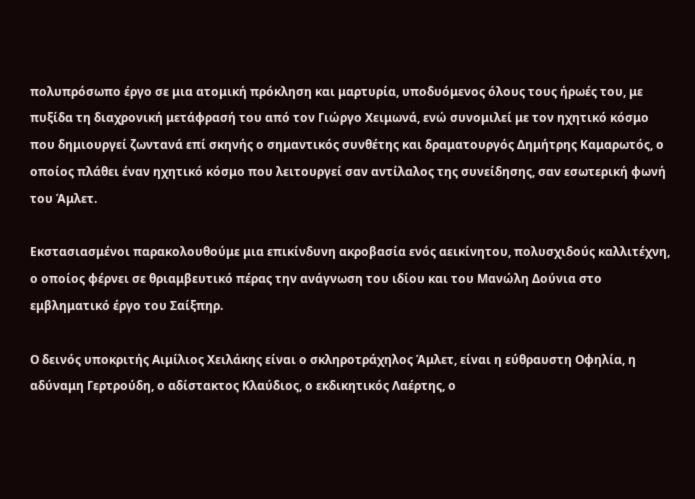πολυπρόσωπο έργο σε μια ατομική πρόκληση και μαρτυρία, υποδυόμενος όλους τους ήρωές του, με πυξίδα τη διαχρονική μετάφρασή του από τον Γιώργο Χειμωνά, ενώ συνομιλεί με τον ηχητικό κόσμο που δημιουργεί ζωντανά επί σκηνής ο σημαντικός συνθέτης και δραματουργός Δημήτρης Καμαρωτός, ο οποίος πλάθει έναν ηχητικό κόσμο που λειτουργεί σαν αντίλαλος της συνείδησης, σαν εσωτερική φωνή του Άμλετ.

Εκστασιασμένοι παρακολουθούμε μια επικίνδυνη ακροβασία ενός αεικίνητου, πολυσχιδούς καλλιτέχνη, ο οποίος φέρνει σε θριαμβευτικό πέρας την ανάγνωση του ιδίου και του Μανώλη Δούνια στο εμβληματικό έργο του Σαίξπηρ.

Ο δεινός υποκριτής Αιμίλιος Χειλάκης είναι ο σκληροτράχηλος Άμλετ, είναι η εύθραυστη Οφηλία, η αδύναμη Γερτρούδη, ο αδίστακτος Κλαύδιος, ο εκδικητικός Λαέρτης, ο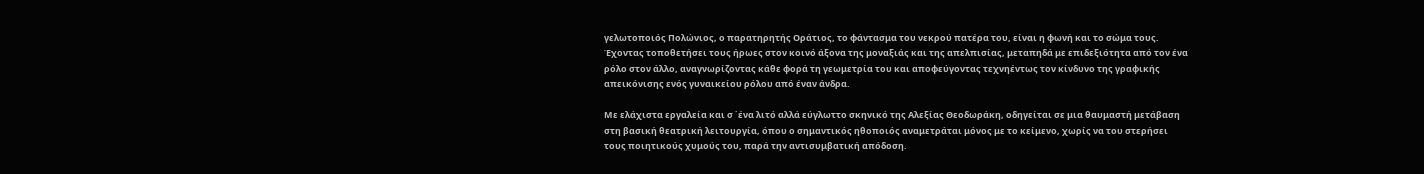γελωτοποιός Πολώνιος, ο παρατηρητής Οράτιος, το φάντασμα του νεκρού πατέρα του, είναι η φωνή και το σώμα τους. Έχοντας τοποθετήσει τους ήρωες στον κοινό άξονα της μοναξιάς και της απελπισίας, μεταπηδά με επιδεξιότητα από τον ένα ρόλο στον άλλο, αναγνωρίζοντας κάθε φορά τη γεωμετρία του και αποφεύγοντας τεχνηέντως τον κίνδυνο της γραφικής απεικόνισης ενός γυναικείου ρόλου από έναν άνδρα.

Με ελάχιστα εργαλεία και σ ΄ένα λιτό αλλά εύγλωττο σκηνικό της Αλεξίας Θεοδωράκη, οδηγείται σε μια θαυμαστή μετάβαση στη βασική θεατρική λειτουργία, όπου ο σημαντικός ηθοποιός αναμετράται μόνος με το κείμενο, χωρίς να του στερήσει τους ποιητικούς χυμούς του, παρά την αντισυμβατική απόδοση.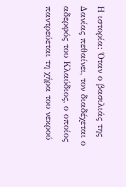Η ιστορία: Όταν ο βασιλιάς της Δανίας πεθαίνει, τον διαδέχεται ο αδερφός του Κλαύδιος, ο οποίος παντρεύεται τη χήρα του νεκρού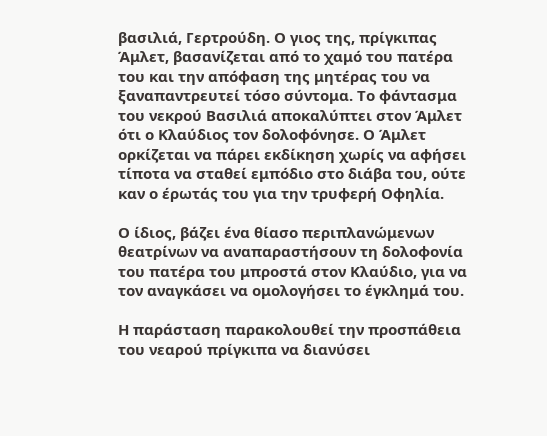βασιλιά, Γερτρούδη. Ο γιος της, πρίγκιπας Άμλετ, βασανίζεται από το χαμό του πατέρα του και την απόφαση της μητέρας του να ξαναπαντρευτεί τόσο σύντομα. Το φάντασμα του νεκρού Βασιλιά αποκαλύπτει στον Άμλετ ότι ο Κλαύδιος τον δολοφόνησε. Ο Άμλετ ορκίζεται να πάρει εκδίκηση χωρίς να αφήσει τίποτα να σταθεί εμπόδιο στο διάβα του, ούτε καν ο έρωτάς του για την τρυφερή Οφηλία.

Ο ίδιος, βάζει ένα θίασο περιπλανώμενων θεατρίνων να αναπαραστήσουν τη δολοφονία του πατέρα του μπροστά στον Κλαύδιο, για να τον αναγκάσει να ομολογήσει το έγκλημά του.

Η παράσταση παρακολουθεί την προσπάθεια του νεαρού πρίγκιπα να διανύσει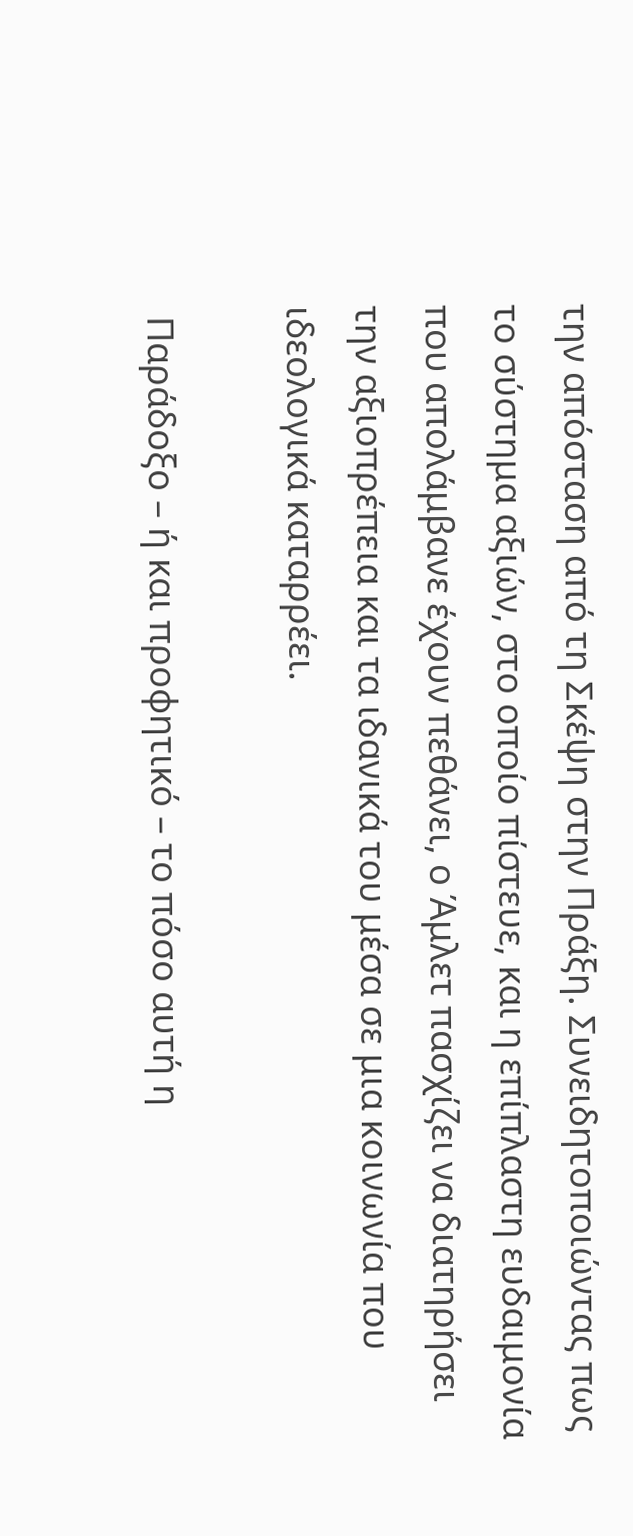την απόσταση από τη Σκέψη στην Πράξη. Συνειδητοποιώντας πως το σύστημα αξιών, στο οποίο πίστευε, και η επίπλαστη ευδαιμονία που απολάμβανε έχουν πεθάνει, ο Άμλετ πασχίζει να διατηρήσει την αξιοπρέπεια και τα ιδανικά του μέσα σε μια κοινωνία που ιδεολογικά καταρρέει.

 Παράδοξο – ή και προφητικό – το πόσο αυτή η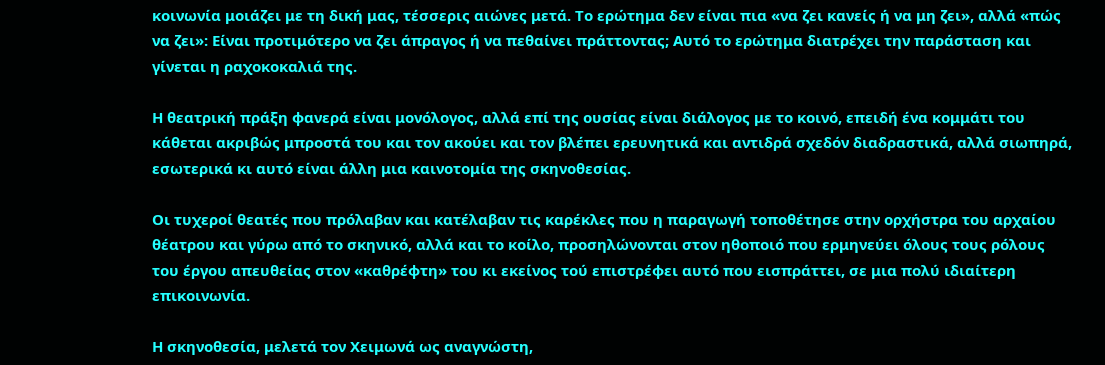κοινωνία μοιάζει με τη δική μας, τέσσερις αιώνες μετά. Το ερώτημα δεν είναι πια «να ζει κανείς ή να μη ζει», αλλά «πώς να ζει»: Είναι προτιμότερο να ζει άπραγος ή να πεθαίνει πράττοντας; Αυτό το ερώτημα διατρέχει την παράσταση και γίνεται η ραχοκοκαλιά της.

Η θεατρική πράξη φανερά είναι μονόλογος, αλλά επί της ουσίας είναι διάλογος με το κοινό, επειδή ένα κομμάτι του κάθεται ακριβώς μπροστά του και τον ακούει και τον βλέπει ερευνητικά και αντιδρά σχεδόν διαδραστικά, αλλά σιωπηρά, εσωτερικά κι αυτό είναι άλλη μια καινοτομία της σκηνοθεσίας.

Οι τυχεροί θεατές που πρόλαβαν και κατέλαβαν τις καρέκλες που η παραγωγή τοποθέτησε στην ορχήστρα του αρχαίου θέατρου και γύρω από το σκηνικό, αλλά και το κοίλο, προσηλώνονται στον ηθοποιό που ερμηνεύει όλους τους ρόλους του έργου απευθείας στον «καθρέφτη» του κι εκείνος τού επιστρέφει αυτό που εισπράττει, σε μια πολύ ιδιαίτερη επικοινωνία.

Η σκηνοθεσία, μελετά τον Χειμωνά ως αναγνώστη,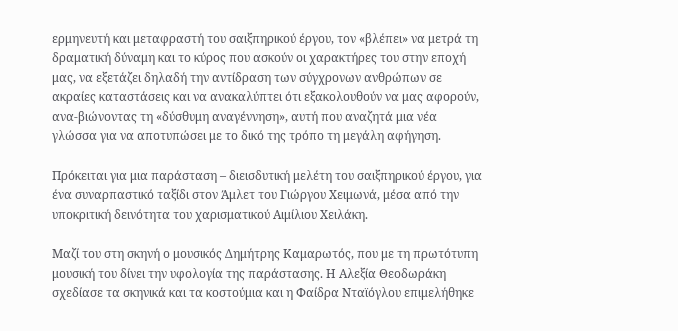ερμηνευτή και μεταφραστή του σαιξπηρικού έργου, τον «βλέπει» να μετρά τη δραματική δύναμη και το κύρος που ασκούν οι χαρακτήρες του στην εποχή μας, να εξετάζει δηλαδή την αντίδραση των σύγχρονων ανθρώπων σε ακραίες καταστάσεις και να ανακαλύπτει ότι εξακολουθούν να μας αφορούν, ανα-βιώνοντας τη «δύσθυμη αναγέννηση», αυτή που αναζητά μια νέα γλώσσα για να αποτυπώσει με το δικό της τρόπο τη μεγάλη αφήγηση.

Πρόκειται για μια παράσταση – διεισδυτική μελέτη του σαιξπηρικού έργου, για ένα συναρπαστικό ταξίδι στον Άμλετ του Γιώργου Χειμωνά, μέσα από την υποκριτική δεινότητα του χαρισματικού Αιμίλιου Χειλάκη.

Μαζί του στη σκηνή ο μουσικός Δημήτρης Καμαρωτός, που με τη πρωτότυπη μουσική του δίνει την υφολογία της παράστασης. Η Αλεξία Θεοδωράκη σχεδίασε τα σκηνικά και τα κοστούμια και η Φαίδρα Νταϊόγλου επιμελήθηκε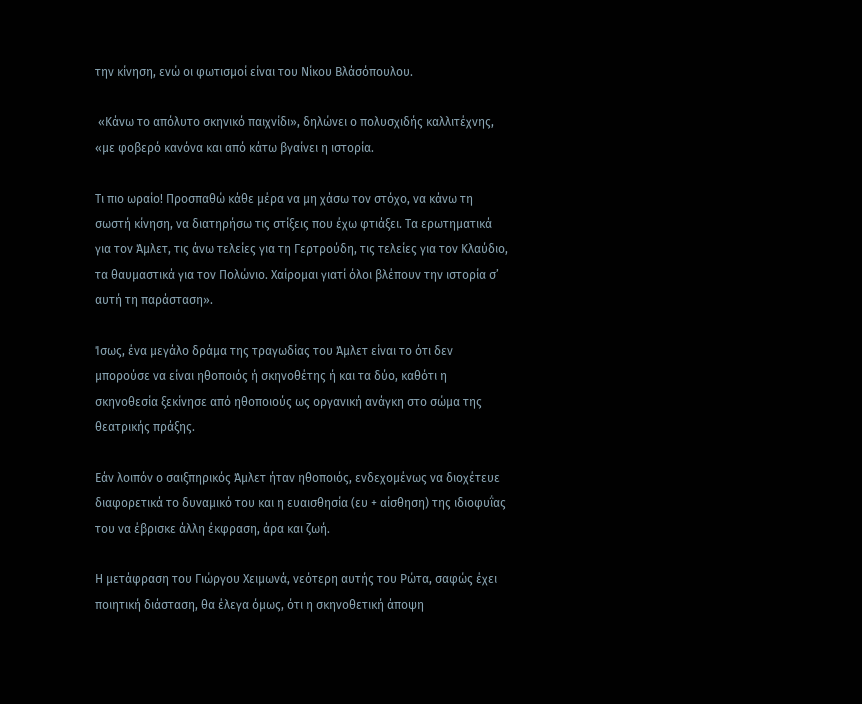την κίνηση, ενώ οι φωτισμοί είναι του Νίκου Βλάσόπουλου.

 «Κάνω το απόλυτο σκηνικό παιχνίδι», δηλώνει ο πολυσχιδής καλλιτέχνης, «με φοβερό κανόνα και από κάτω βγαίνει η ιστορία.

Τι πιο ωραίο! Προσπαθώ κάθε μέρα να μη χάσω τον στόχο, να κάνω τη σωστή κίνηση, να διατηρήσω τις στίξεις που έχω φτιάξει. Τα ερωτηματικά για τον Άμλετ, τις άνω τελείες για τη Γερτρούδη, τις τελείες για τον Κλαύδιο, τα θαυμαστικά για τον Πολώνιο. Χαίρομαι γιατί όλοι βλέπουν την ιστορία σ’ αυτή τη παράσταση».

Ίσως, ένα μεγάλο δράμα της τραγωδίας του Άμλετ είναι το ότι δεν μπορούσε να είναι ηθοποιός ή σκηνοθέτης ή και τα δύο, καθότι η σκηνοθεσία ξεκίνησε από ηθοποιούς ως οργανική ανάγκη στο σώμα της θεατρικής πράξης.

Εάν λοιπόν ο σαιξπηρικός Άμλετ ήταν ηθοποιός, ενδεχομένως να διοχέτευε διαφορετικά το δυναμικό του και η ευαισθησία (ευ + αίσθηση) της ιδιοφυΐας του να έβρισκε άλλη έκφραση, άρα και ζωή.

Η μετάφραση του Γιώργου Χειμωνά, νεότερη αυτής του Ρώτα, σαφώς έχει ποιητική διάσταση, θα έλεγα όμως, ότι η σκηνοθετική άποψη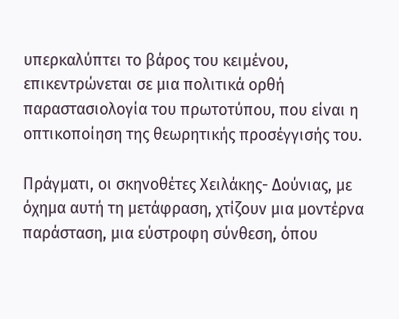υπερκαλύπτει το βάρος του κειμένου, επικεντρώνεται σε μια πολιτικά ορθή παραστασιολογία του πρωτοτύπου, που είναι η οπτικοποίηση της θεωρητικής προσέγγισής του.

Πράγματι, οι σκηνοθέτες Χειλάκης- Δούνιας, με όχημα αυτή τη μετάφραση, χτίζουν μια μοντέρνα παράσταση, μια εύστροφη σύνθεση, όπου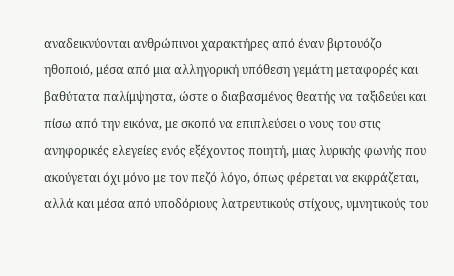αναδεικνύονται ανθρώπινοι χαρακτήρες από έναν βιρτουόζο ηθοποιό, μέσα από μια αλληγορική υπόθεση γεμάτη μεταφορές και βαθύτατα παλίμψηστα, ώστε ο διαβασμένος θεατής να ταξιδεύει και πίσω από την εικόνα, με σκοπό να επιπλεύσει ο νους του στις ανηφορικές ελεγείες ενός εξέχοντος ποιητή, μιας λυρικής φωνής που ακούγεται όχι μόνο με τον πεζό λόγο, όπως φέρεται να εκφράζεται, αλλά και μέσα από υποδόριους λατρευτικούς στίχους, υμνητικούς του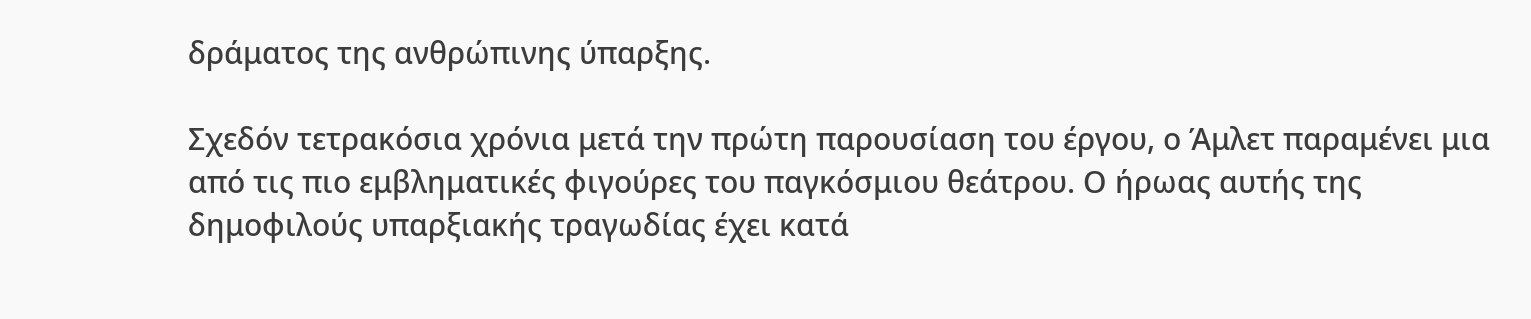δράματος της ανθρώπινης ύπαρξης.

Σχεδόν τετρακόσια χρόνια μετά την πρώτη παρουσίαση του έργου, ο Άμλετ παραμένει μια από τις πιο εμβληματικές φιγούρες του παγκόσμιου θεάτρου. Ο ήρωας αυτής της δημοφιλούς υπαρξιακής τραγωδίας έχει κατά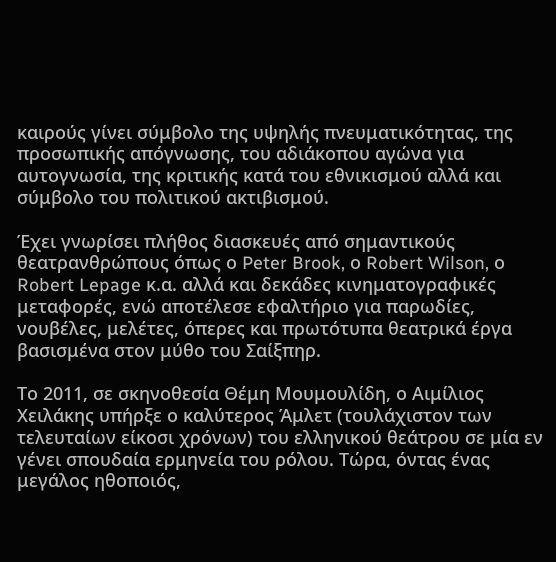καιρούς γίνει σύμβολο της υψηλής πνευματικότητας, της προσωπικής απόγνωσης, του αδιάκοπου αγώνα για αυτογνωσία, της κριτικής κατά του εθνικισμού αλλά και σύμβολο του πολιτικού ακτιβισμού.

Έχει γνωρίσει πλήθος διασκευές από σημαντικούς θεατρανθρώπους όπως ο Peter Brook, ο Robert Wilson, ο Robert Lepage κ.α. αλλά και δεκάδες κινηματογραφικές μεταφορές, ενώ αποτέλεσε εφαλτήριο για παρωδίες, νουβέλες, μελέτες, όπερες και πρωτότυπα θεατρικά έργα βασισμένα στον μύθο του Σαίξπηρ.

Το 2011, σε σκηνοθεσία Θέμη Μουμουλίδη, ο Αιμίλιος Χειλάκης υπήρξε ο καλύτερος Άμλετ (τουλάχιστον των τελευταίων είκοσι χρόνων) του ελληνικού θεάτρου σε μία εν γένει σπουδαία ερμηνεία του ρόλου. Τώρα, όντας ένας μεγάλος ηθοποιός,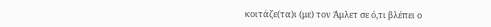κοιτάζε(τα)ι (με) τον Άμλετ σε ό,τι βλέπει ο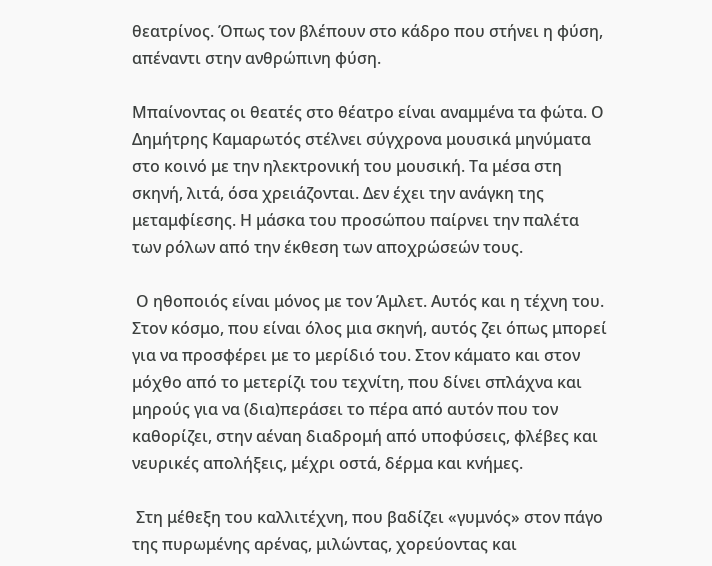θεατρίνος. Όπως τον βλέπουν στο κάδρο που στήνει η φύση, απέναντι στην ανθρώπινη φύση.

Μπαίνοντας οι θεατές στο θέατρο είναι αναμμένα τα φώτα. Ο Δημήτρης Καμαρωτός στέλνει σύγχρονα μουσικά μηνύματα στο κοινό με την ηλεκτρονική του μουσική. Τα μέσα στη σκηνή, λιτά, όσα χρειάζονται. Δεν έχει την ανάγκη της μεταμφίεσης. Η μάσκα του προσώπου παίρνει την παλέτα των ρόλων από την έκθεση των αποχρώσεών τους.

 Ο ηθοποιός είναι μόνος με τον Άμλετ. Αυτός και η τέχνη του. Στον κόσμο, που είναι όλος μια σκηνή, αυτός ζει όπως μπορεί για να προσφέρει με το μερίδιό του. Στον κάματο και στον μόχθο από το μετερίζι του τεχνίτη, που δίνει σπλάχνα και μηρούς για να (δια)περάσει το πέρα από αυτόν που τον καθορίζει, στην αέναη διαδρομή από υποφύσεις, φλέβες και νευρικές απολήξεις, μέχρι οστά, δέρμα και κνήμες.

 Στη μέθεξη του καλλιτέχνη, που βαδίζει «γυμνός» στον πάγο της πυρωμένης αρένας, μιλώντας, χορεύοντας και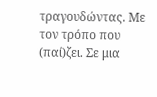τραγουδώντας. Με τον τρόπο που (παί)ζει. Σε μια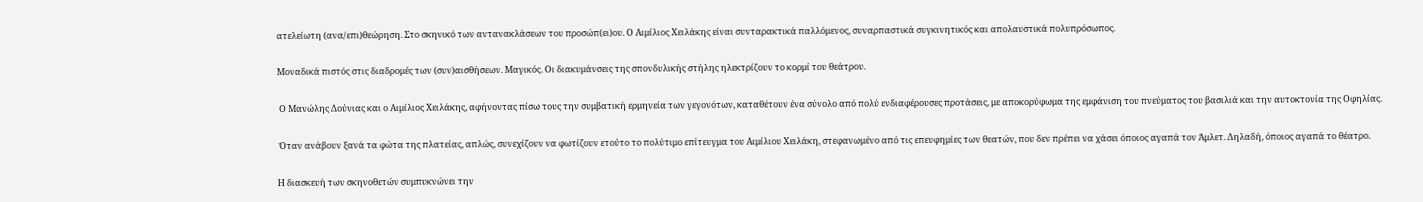ατελείωτη (ανα/επι)θεώρηση. Στο σκηνικό των αντανακλάσεων του προσώπ(ει)ου. Ο Αιμίλιος Χειλάκης είναι συνταρακτικά παλλόμενος, συναρπαστικά συγκινητικός και απολαυστικά πολυπρόσωπος.

Μοναδικά πιστός στις διαδρομές των (συν)αισθήσεων. Μαγικός. Οι διακυμάνσεις της σπονδυλικής στήλης ηλεκτρίζουν το κορμί του θεάτρου.

 Ο Μανώλης Δούνιας και ο Αιμίλιος Χειλάκης, αφήνοντας πίσω τους την συμβατική ερμηνεία των γεγονότων, καταθέτουν ένα σύνολο από πολύ ενδιαφέρουσες προτάσεις, με αποκορύφωμα της εμφάνιση του πνεύματος του βασιλιά και την αυτοκτονία της Οφηλίας.

 Όταν ανάβουν ξανά τα φώτα της πλατείας, απλώς, συνεχίζουν να φωτίζουν ετούτο το πολύτιμο επίτευγμα του Αιμίλιου Χειλάκη, στεφανωμένο από τις επευφημίες των θεατών, που δεν πρέπει να χάσει όποιος αγαπά τον Άμλετ. Δηλαδή, όποιος αγαπά το θέατρο.

Η διασκευή των σκηνοθετών συμπυκνώνει την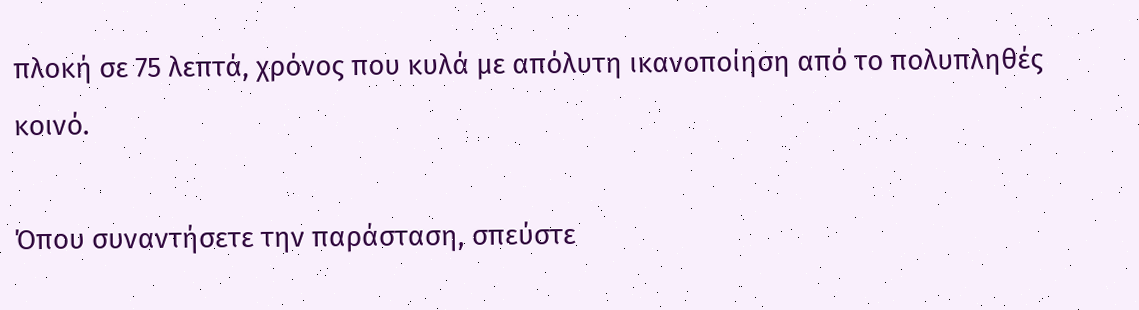πλοκή σε 75 λεπτά, χρόνος που κυλά με απόλυτη ικανοποίηση από το πολυπληθές κοινό.

Όπου συναντήσετε την παράσταση, σπεύστε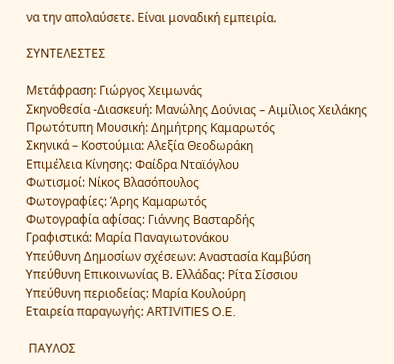να την απολαύσετε. Είναι μοναδική εμπειρία.

ΣΥΝΤΕΛΕΣΤΕΣ

Μετάφραση: Γιώργος Χειμωνάς
Σκηνοθεσία -Διασκευή: Μανώλης Δούνιας – Αιμίλιος Χειλάκης
Πρωτότυπη Μουσική: Δημήτρης Καμαρωτός
Σκηνικά – Κοστούμια: Αλεξία Θεοδωράκη
Επιμέλεια Κίνησης: Φαίδρα Νταϊόγλου
Φωτισμοί: Νίκος Βλασόπουλος
Φωτογραφίες: Άρης Καμαρωτός
Φωτογραφία αφίσας: Γιάννης Βασταρδής
Γραφιστικά: Μαρία Παναγιωτονάκου
Υπεύθυνη Δημοσίων σχέσεων: Αναστασία Καμβύση
Υπεύθυνη Επικοινωνίας Β. Ελλάδας: Ρίτα Σίσσιου
Υπεύθυνη περιοδείας: Μαρία Κουλούρη
Εταιρεία παραγωγής: ΑRΤΙVITIES O.E.

 ΠΑΥΛΟΣ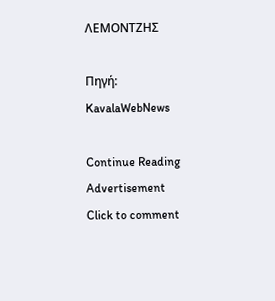ΛΕΜΟΝΤΖΗΣ

Πηγή: KavalaWebNews

Continue Reading
Advertisement
Click to comment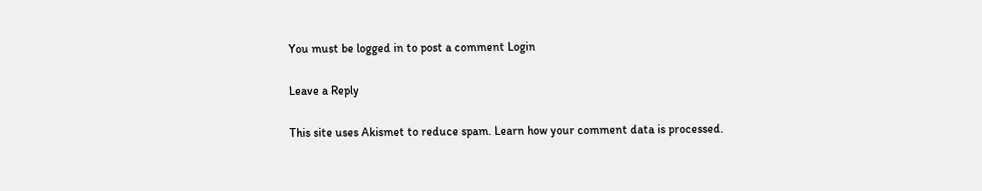You must be logged in to post a comment Login

Leave a Reply

This site uses Akismet to reduce spam. Learn how your comment data is processed.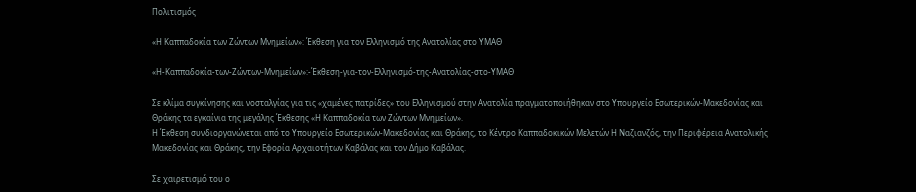Πολιτισμός

«Η Καππαδοκία των Ζώντων Μνημείων»: Έκθεση για τον Ελληνισμό της Ανατολίας στο ΥΜΑΘ

«Η-Καππαδοκία-των-Ζώντων-Μνημείων»:-Έκθεση-για-τον-Ελληνισμό-της-Ανατολίας-στο-ΥΜΑΘ

Σε κλίμα συγκίνησης και νοσταλγίας για τις «χαμένες πατρίδες» του Ελληνισμού στην Ανατολία πραγματοποιήθηκαν στο Υπουργείο Εσωτερικών-Μακεδονίας και Θράκης τα εγκαίνια της μεγάλης Έκθεσης «Η Καππαδοκία των Ζώντων Μνημείων».
Η Έκθεση συνδιοργανώνεται από το Υπουργείο Εσωτερικών-Μακεδονίας και Θράκης, το Κέντρο Καππαδοκικών Μελετών Η Ναζιανζός, την Περιφέρεια Ανατολικής Μακεδονίας και Θράκης, την Εφορία Αρχαιοτήτων Καβάλας και τον Δήμο Καβάλας.

Σε χαιρετισμό του ο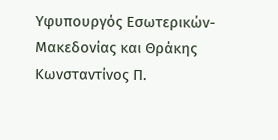Υφυπουργός Εσωτερικών-Μακεδονίας και Θράκης Κωνσταντίνος Π.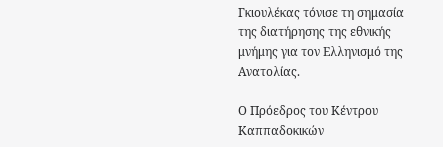Γκιουλέκας τόνισε τη σημασία της διατήρησης της εθνικής μνήμης για τον Ελληνισμό της Ανατολίας.

Ο Πρόεδρος του Κέντρου Καππαδοκικών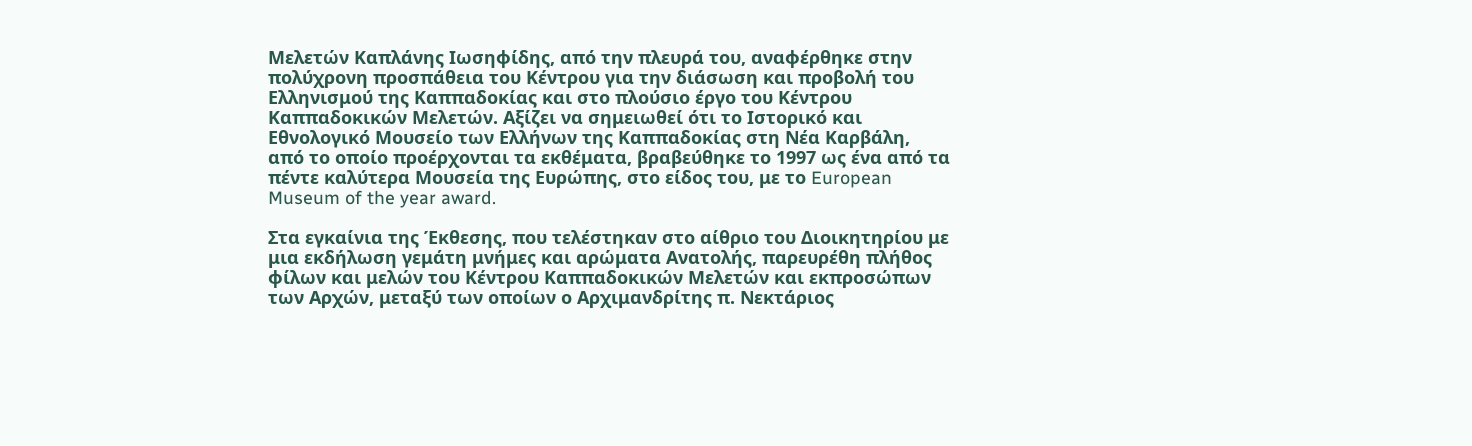Μελετών Καπλάνης Ιωσηφίδης, από την πλευρά του, αναφέρθηκε στην πολύχρονη προσπάθεια του Κέντρου για την διάσωση και προβολή του Ελληνισμού της Καππαδοκίας και στο πλούσιο έργο του Κέντρου Καππαδοκικών Μελετών. Αξίζει να σημειωθεί ότι το Ιστορικό και Εθνολογικό Μουσείο των Ελλήνων της Καππαδοκίας στη Νέα Καρβάλη, από το οποίο προέρχονται τα εκθέματα, βραβεύθηκε το 1997 ως ένα από τα πέντε καλύτερα Μουσεία της Ευρώπης, στο είδος του, με το European Museum of the year award.

Στα εγκαίνια της Έκθεσης, που τελέστηκαν στο αίθριο του Διοικητηρίου με μια εκδήλωση γεμάτη μνήμες και αρώματα Ανατολής, παρευρέθη πλήθος φίλων και μελών του Κέντρου Καππαδοκικών Μελετών και εκπροσώπων των Αρχών, μεταξύ των οποίων ο Αρχιμανδρίτης π. Νεκτάριος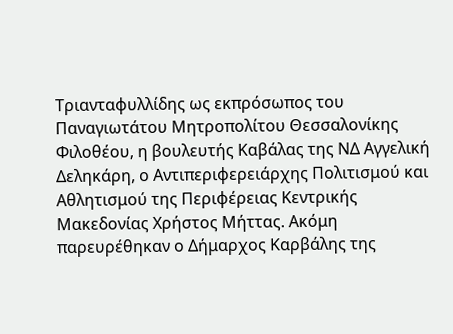Τριανταφυλλίδης ως εκπρόσωπος του Παναγιωτάτου Μητροπολίτου Θεσσαλονίκης Φιλοθέου, η βουλευτής Καβάλας της ΝΔ Αγγελική Δεληκάρη, ο Αντιπεριφερειάρχης Πολιτισμού και Αθλητισμού της Περιφέρειας Κεντρικής Μακεδονίας Χρήστος Μήττας. Ακόμη παρευρέθηκαν ο Δήμαρχος Καρβάλης της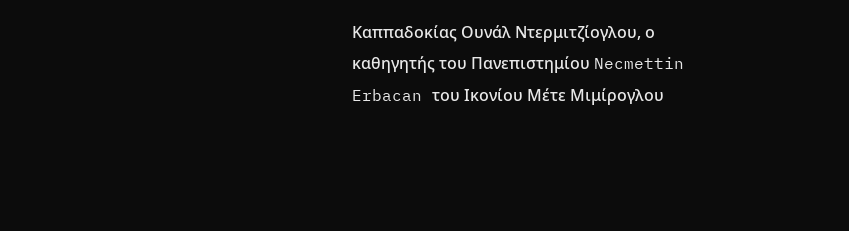Καππαδοκίας Ουνάλ Ντερμιτζίογλου, ο καθηγητής του Πανεπιστημίου Necmettin Erbacan του Ικονίου Μέτε Μιμίρογλου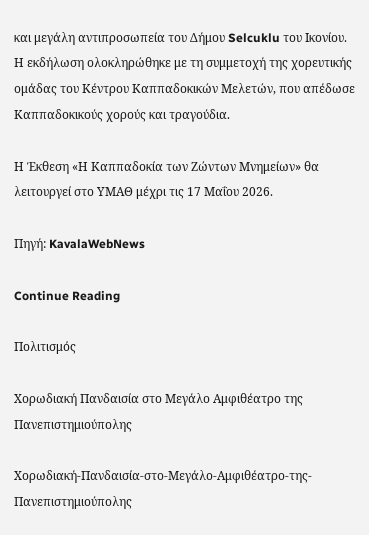και μεγάλη αντιπροσωπεία του Δήμου Selcuklu του Ικονίου.
Η εκδήλωση ολοκληρώθηκε με τη συμμετοχή της χορευτικής ομάδας του Κέντρου Καππαδοκικών Μελετών, που απέδωσε Καππαδοκικούς χορούς και τραγούδια.

Η Έκθεση «Η Καππαδοκία των Ζώντων Μνημείων» θα λειτουργεί στο ΥΜΑΘ μέχρι τις 17 Μαΐου 2026.

Πηγή: KavalaWebNews

Continue Reading

Πολιτισμός

Χορωδιακή Πανδαισία στο Μεγάλο Αμφιθέατρο της Πανεπιστημιούπολης

Χορωδιακή-Πανδαισία-στο-Μεγάλο-Αμφιθέατρο-της-Πανεπιστημιούπολης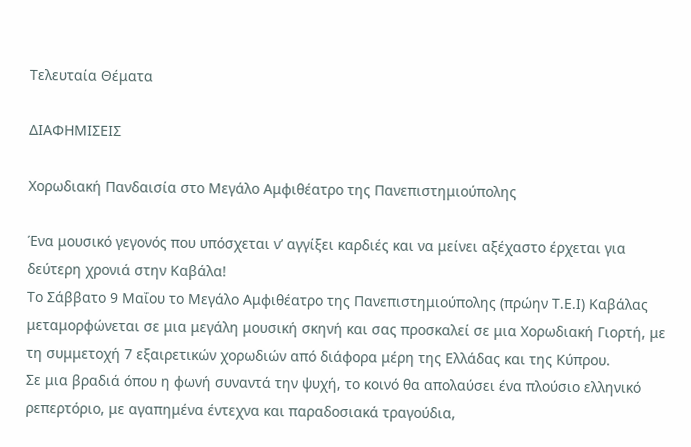Τελευταία Θέματα

ΔΙΑΦΗΜΙΣΕΙΣ

Χορωδιακή Πανδαισία στο Μεγάλο Αμφιθέατρο της Πανεπιστημιούπολης

Ένα μουσικό γεγονός που υπόσχεται ν’ αγγίξει καρδιές και να μείνει αξέχαστο έρχεται για δεύτερη χρονιά στην Καβάλα!
Το Σάββατο 9 Μαΐου το Μεγάλο Αμφιθέατρο της Πανεπιστημιούπολης (πρώην Τ.Ε.Ι) Καβάλας μεταμορφώνεται σε μια μεγάλη μουσική σκηνή και σας προσκαλεί σε μια Χορωδιακή Γιορτή, με τη συμμετοχή 7 εξαιρετικών χορωδιών από διάφορα μέρη της Ελλάδας και της Κύπρου.
Σε μια βραδιά όπoυ η φωνή συναντά την ψυχή, το κοινό θα απολαύσει ένα πλούσιο ελληνικό ρεπερτόριο, με αγαπημένα έντεχνα και παραδοσιακά τραγούδια,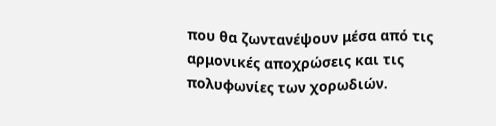που θα ζωντανέψουν μέσα από τις αρμονικές αποχρώσεις και τις πολυφωνίες των χορωδιών.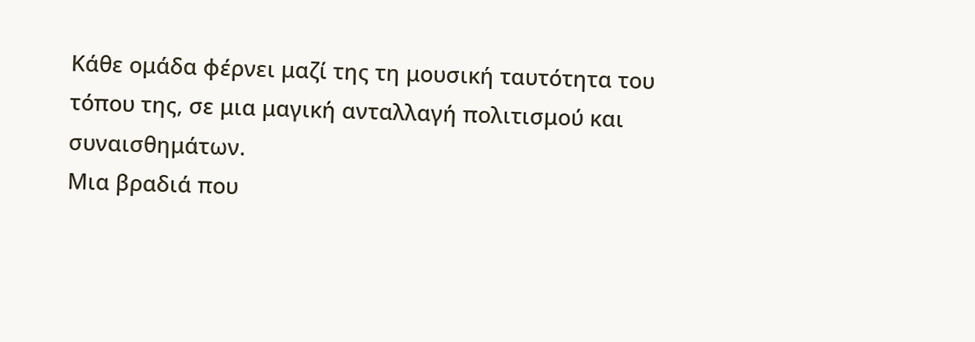Κάθε ομάδα φέρνει μαζί της τη μουσική ταυτότητα του τόπου της, σε μια μαγική ανταλλαγή πολιτισμού και συναισθημάτων.
Μια βραδιά που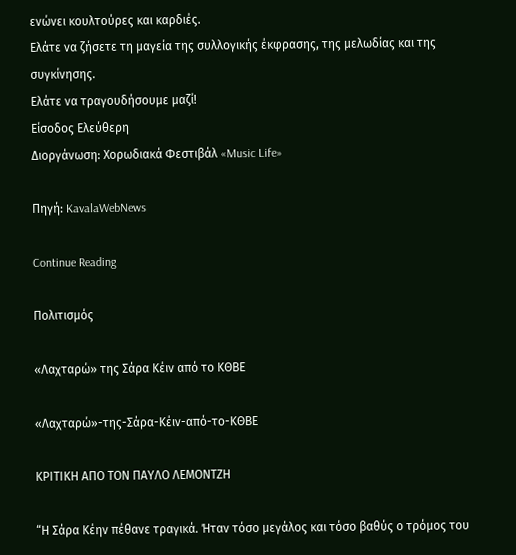ενώνει κουλτούρες και καρδιές.
Ελάτε να ζήσετε τη μαγεία της συλλογικής έκφρασης, της μελωδίας και της συγκίνησης.
Ελάτε να τραγουδήσουμε μαζί!
Είσοδος Ελεύθερη
Διοργάνωση: Χορωδιακά Φεστιβάλ «Music Life»

Πηγή: KavalaWebNews

Continue Reading

Πολιτισμός

«Λαχταρώ» της Σάρα Κέιν από το ΚΘΒΕ

«Λαχταρώ»-της-Σάρα-Κέιν-από-το-ΚΘΒΕ

ΚΡΙΤΙΚΗ ΑΠΟ ΤΟΝ ΠΑΥΛΟ ΛΕΜΟΝΤΖΗ

“Η Σάρα Κέην πέθανε τραγικά. Ήταν τόσο μεγάλος και τόσο βαθύς ο τρόμος του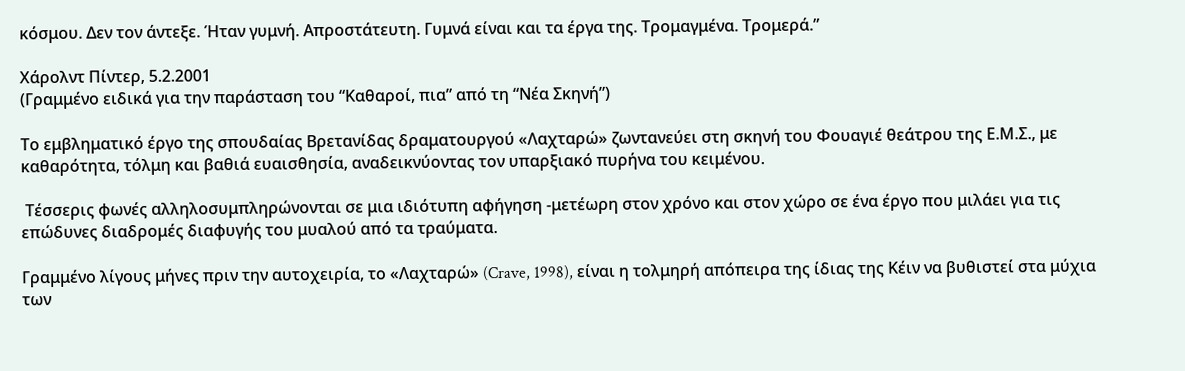κόσμου. Δεν τον άντεξε. Ήταν γυμνή. Απροστάτευτη. Γυμνά είναι και τα έργα της. Τρομαγμένα. Τρομερά.”

Χάρολντ Πίντερ, 5.2.2001
(Γραμμένο ειδικά για την παράσταση του “Καθαροί, πια” από τη “Νέα Σκηνή”)

Το εμβληματικό έργο της σπουδαίας Βρετανίδας δραματουργού «Λαχταρώ» ζωντανεύει στη σκηνή του Φουαγιέ θεάτρου της Ε.Μ.Σ., με καθαρότητα, τόλμη και βαθιά ευαισθησία, αναδεικνύοντας τον υπαρξιακό πυρήνα του κειμένου.

 Τέσσερις φωνές αλληλοσυμπληρώνονται σε μια ιδιότυπη αφήγηση -μετέωρη στον χρόνο και στον χώρο σε ένα έργο που μιλάει για τις επώδυνες διαδρομές διαφυγής του μυαλού από τα τραύματα.

Γραμμένο λίγους μήνες πριν την αυτοχειρία, το «Λαχταρώ» (Crave, 1998), είναι η τολμηρή απόπειρα της ίδιας της Κέιν να βυθιστεί στα μύχια των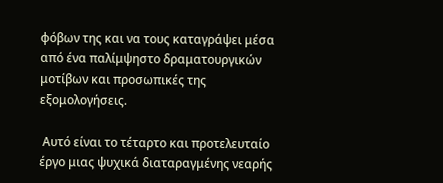φόβων της και να τους καταγράψει μέσα από ένα παλίμψηστο δραματουργικών μοτίβων και προσωπικές της εξομολογήσεις.

 Αυτό είναι το τέταρτο και προτελευταίο έργο μιας ψυχικά διαταραγμένης νεαρής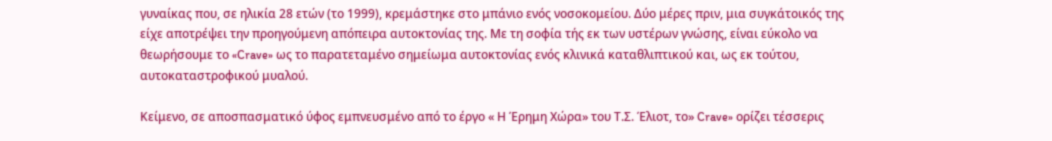γυναίκας που, σε ηλικία 28 ετών (το 1999), κρεμάστηκε στο μπάνιο ενός νοσοκομείου. Δύο μέρες πριν, μια συγκάτοικός της είχε αποτρέψει την προηγούμενη απόπειρα αυτοκτονίας της. Με τη σοφία τής εκ των υστέρων γνώσης, είναι εύκολο να θεωρήσουμε το «Crave» ως το παρατεταμένο σημείωμα αυτοκτονίας ενός κλινικά καταθλιπτικού και, ως εκ τούτου, αυτοκαταστροφικού μυαλού.

Κείμενο, σε αποσπασματικό ύφος εμπνευσμένο από το έργο « Η Έρημη Χώρα» του Τ.Σ. Έλιοτ, το» Crave» ορίζει τέσσερις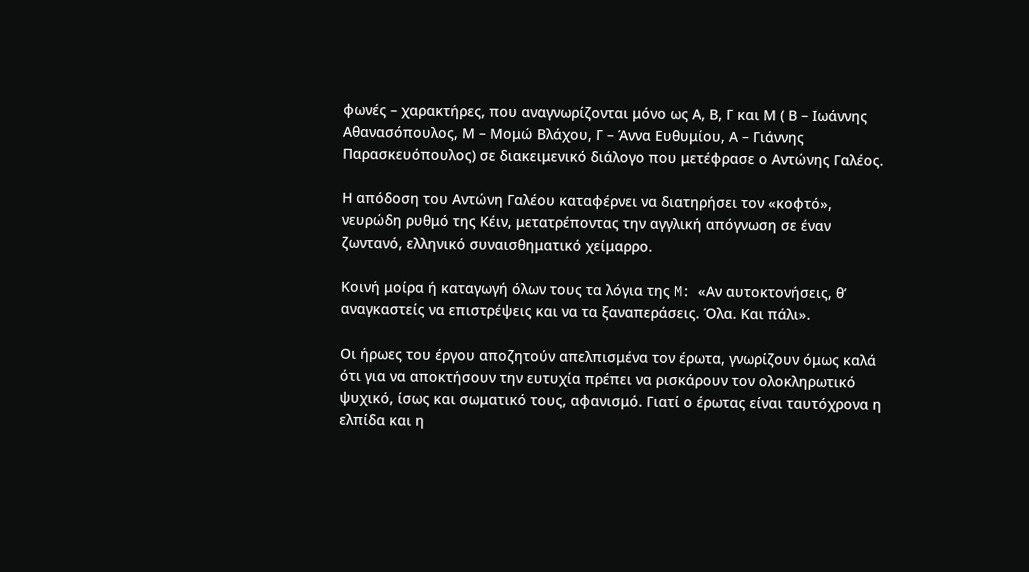φωνές – χαρακτήρες, που αναγνωρίζονται μόνο ως Α, Β, Γ και Μ ( Β – Ιωάννης Αθανασόπουλος, Μ – Μομώ Βλάχου, Γ – Άννα Ευθυμίου, Α – Γιάννης Παρασκευόπουλος) σε διακειμενικό διάλογο που μετέφρασε ο Αντώνης Γαλέος.

Η απόδοση του Αντώνη Γαλέου καταφέρνει να διατηρήσει τον «κοφτό», νευρώδη ρυθμό της Κέιν, μετατρέποντας την αγγλική απόγνωση σε έναν ζωντανό, ελληνικό συναισθηματικό χείμαρρο.

Κοινή μοίρα ή καταγωγή όλων τους τα λόγια της M: «Αν αυτοκτονήσεις, θ’ αναγκαστείς να επιστρέψεις και να τα ξαναπεράσεις. Όλα. Και πάλι».

Οι ήρωες του έργου αποζητούν απελπισμένα τον έρωτα, γνωρίζουν όμως καλά ότι για να αποκτήσουν την ευτυχία πρέπει να ρισκάρουν τον ολοκληρωτικό ψυχικό, ίσως και σωματικό τους, αφανισμό. Γιατί ο έρωτας είναι ταυτόχρονα η ελπίδα και η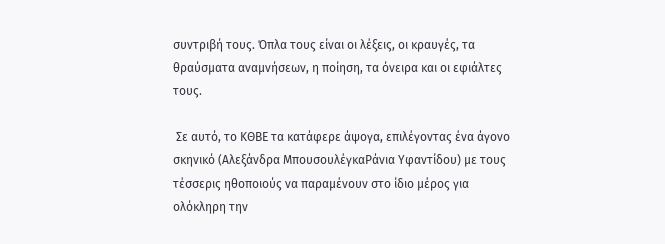συντριβή τους. Όπλα τους είναι οι λέξεις, οι κραυγές, τα θραύσματα αναμνήσεων, η ποίηση, τα όνειρα και οι εφιάλτες τους.

 Σε αυτό, το ΚΘΒΕ τα κατάφερε άψογα, επιλέγοντας ένα άγονο σκηνικό (Αλεξάνδρα ΜπουσουλέγκαΡάνια Υφαντίδου) με τους τέσσερις ηθοποιούς να παραμένουν στο ίδιο μέρος για ολόκληρη την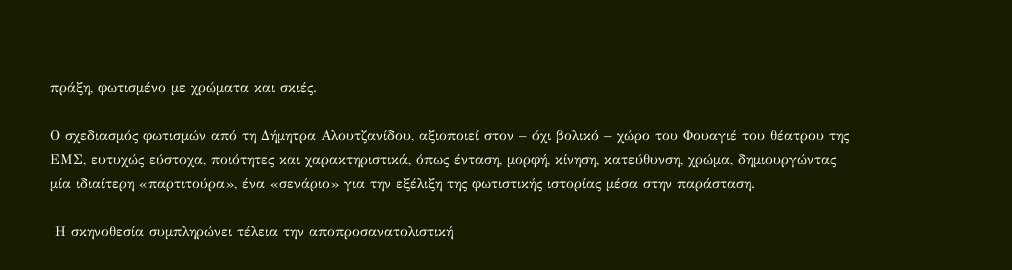πράξη, φωτισμένο με χρώματα και σκιές.

Ο σχεδιασμός φωτισμών από τη Δήμητρα Αλουτζανίδου, αξιοποιεί στον – όχι βολικό – χώρο του Φουαγιέ του θέατρου της ΕΜΣ, ευτυχώς εύστοχα, ποιότητες και χαρακτηριστικά, όπως ένταση, μορφή, κίνηση, κατεύθυνση, χρώμα, δημιουργώντας μία ιδιαίτερη «παρτιτούρα», ένα «σενάριο» για την εξέλιξη της φωτιστικής ιστορίας μέσα στην παράσταση.

 Η σκηνοθεσία συμπληρώνει τέλεια την αποπροσανατολιστική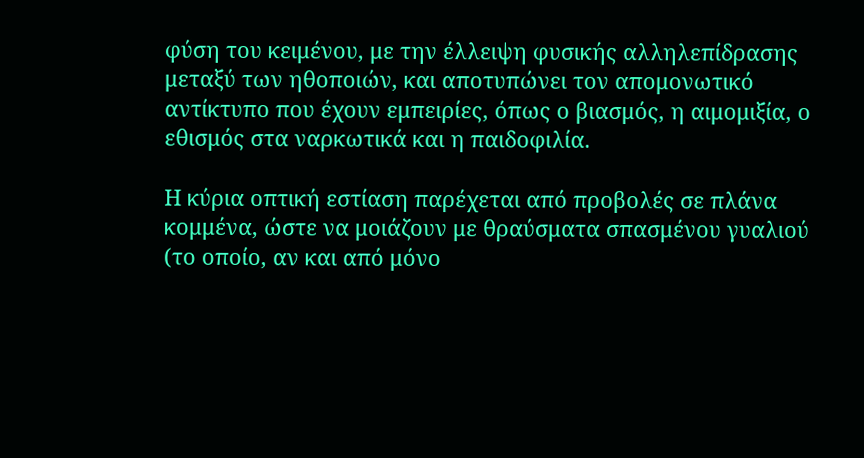φύση του κειμένου, με την έλλειψη φυσικής αλληλεπίδρασης μεταξύ των ηθοποιών, και αποτυπώνει τον απομονωτικό αντίκτυπο που έχουν εμπειρίες, όπως ο βιασμός, η αιμομιξία, ο εθισμός στα ναρκωτικά και η παιδοφιλία.

Η κύρια οπτική εστίαση παρέχεται από προβολές σε πλάνα κομμένα, ώστε να μοιάζουν με θραύσματα σπασμένου γυαλιού (το οποίο, αν και από μόνο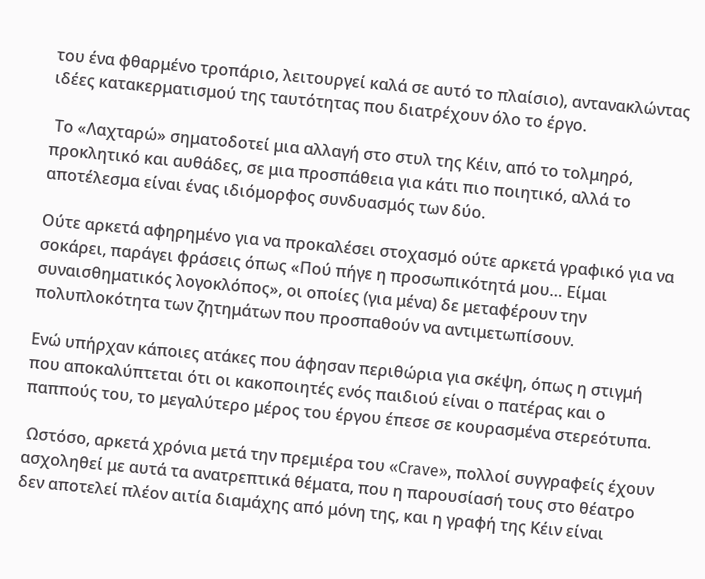του ένα φθαρμένο τροπάριο, λειτουργεί καλά σε αυτό το πλαίσιο), αντανακλώντας ιδέες κατακερματισμού της ταυτότητας που διατρέχουν όλο το έργο.

 Το «Λαχταρώ» σηματοδοτεί μια αλλαγή στο στυλ της Κέιν, από το τολμηρό, προκλητικό και αυθάδες, σε μια προσπάθεια για κάτι πιο ποιητικό, αλλά το αποτέλεσμα είναι ένας ιδιόμορφος συνδυασμός των δύο.

Ούτε αρκετά αφηρημένο για να προκαλέσει στοχασμό ούτε αρκετά γραφικό για να σοκάρει, παράγει φράσεις όπως «Πού πήγε η προσωπικότητά μου… Είμαι συναισθηματικός λογοκλόπος», οι οποίες (για μένα) δε μεταφέρουν την πολυπλοκότητα των ζητημάτων που προσπαθούν να αντιμετωπίσουν.

Ενώ υπήρχαν κάποιες ατάκες που άφησαν περιθώρια για σκέψη, όπως η στιγμή που αποκαλύπτεται ότι οι κακοποιητές ενός παιδιού είναι ο πατέρας και ο παππούς του, το μεγαλύτερο μέρος του έργου έπεσε σε κουρασμένα στερεότυπα.

 Ωστόσο, αρκετά χρόνια μετά την πρεμιέρα του «Crave», πολλοί συγγραφείς έχουν ασχοληθεί με αυτά τα ανατρεπτικά θέματα, που η παρουσίασή τους στο θέατρο δεν αποτελεί πλέον αιτία διαμάχης από μόνη της, και η γραφή της Κέιν είναι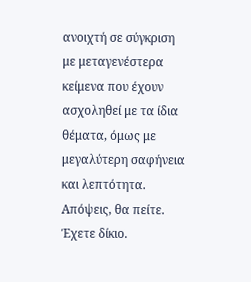ανοιχτή σε σύγκριση με μεταγενέστερα κείμενα που έχουν ασχοληθεί με τα ίδια θέματα, όμως με μεγαλύτερη σαφήνεια και λεπτότητα. Απόψεις, θα πείτε. Έχετε δίκιο.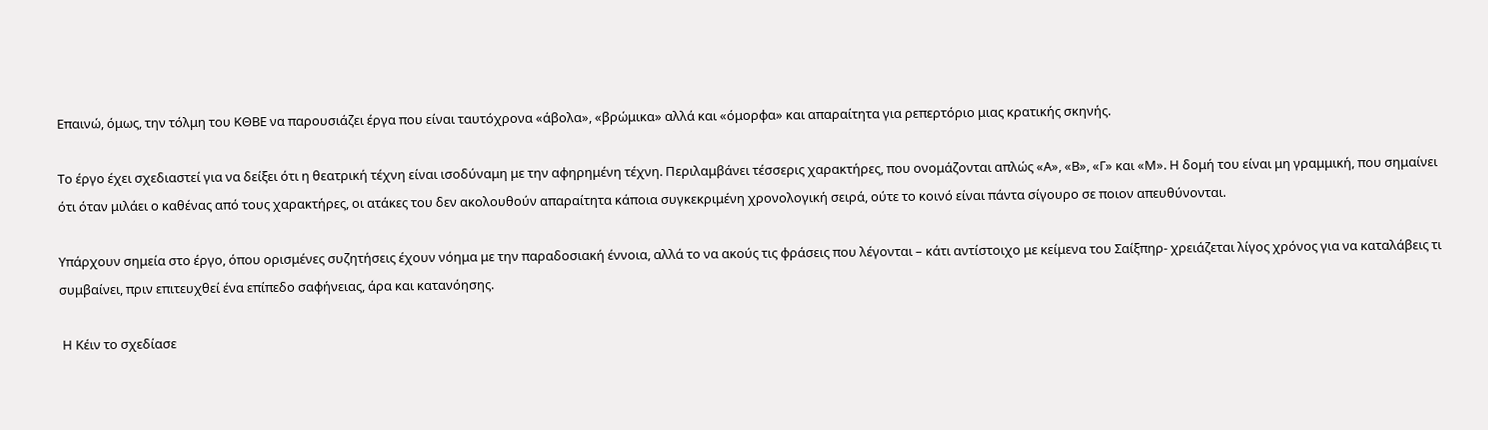Επαινώ, όμως, την τόλμη του ΚΘΒΕ να παρουσιάζει έργα που είναι ταυτόχρονα «άβολα», «βρώμικα» αλλά και «όμορφα» και απαραίτητα για ρεπερτόριο μιας κρατικής σκηνής.

Το έργο έχει σχεδιαστεί για να δείξει ότι η θεατρική τέχνη είναι ισοδύναμη με την αφηρημένη τέχνη. Περιλαμβάνει τέσσερις χαρακτήρες, που ονομάζονται απλώς «Α», «Β», «Γ» και «Μ». Η δομή του είναι μη γραμμική, που σημαίνει ότι όταν μιλάει ο καθένας από τους χαρακτήρες, οι ατάκες του δεν ακολουθούν απαραίτητα κάποια συγκεκριμένη χρονολογική σειρά, ούτε το κοινό είναι πάντα σίγουρο σε ποιον απευθύνονται.

Υπάρχουν σημεία στο έργο, όπου ορισμένες συζητήσεις έχουν νόημα με την παραδοσιακή έννοια, αλλά το να ακούς τις φράσεις που λέγονται – κάτι αντίστοιχο με κείμενα του Σαίξπηρ- χρειάζεται λίγος χρόνος για να καταλάβεις τι συμβαίνει, πριν επιτευχθεί ένα επίπεδο σαφήνειας, άρα και κατανόησης.

 Η Κέιν το σχεδίασε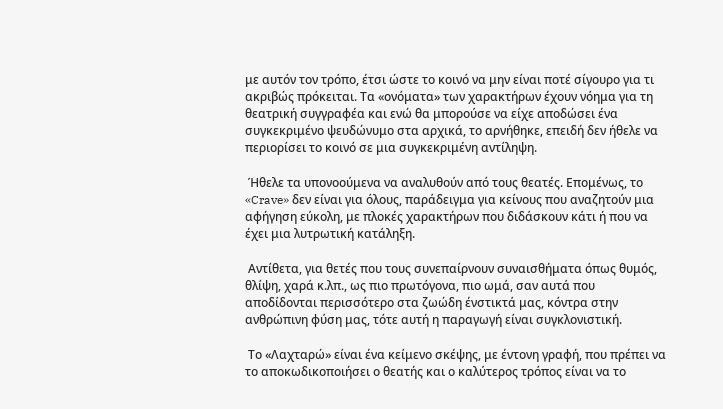με αυτόν τον τρόπο, έτσι ώστε το κοινό να μην είναι ποτέ σίγουρο για τι ακριβώς πρόκειται. Τα «ονόματα» των χαρακτήρων έχουν νόημα για τη θεατρική συγγραφέα και ενώ θα μπορούσε να είχε αποδώσει ένα συγκεκριμένο ψευδώνυμο στα αρχικά, το αρνήθηκε, επειδή δεν ήθελε να περιορίσει το κοινό σε μια συγκεκριμένη αντίληψη.

 Ήθελε τα υπονοούμενα να αναλυθούν από τους θεατές. Επομένως, το «Crave» δεν είναι για όλους, παράδειγμα για κείνους που αναζητούν μια αφήγηση εύκολη, με πλοκές χαρακτήρων που διδάσκουν κάτι ή που να έχει μια λυτρωτική κατάληξη.

 Αντίθετα, για θετές που τους συνεπαίρνουν συναισθήματα όπως θυμός, θλίψη, χαρά κ.λπ., ως πιο πρωτόγονα, πιο ωμά, σαν αυτά που αποδίδονται περισσότερο στα ζωώδη ένστικτά μας, κόντρα στην ανθρώπινη φύση μας, τότε αυτή η παραγωγή είναι συγκλονιστική.

 Το «Λαχταρώ» είναι ένα κείμενο σκέψης, με έντονη γραφή, που πρέπει να το αποκωδικοποιήσει ο θεατής και ο καλύτερος τρόπος είναι να το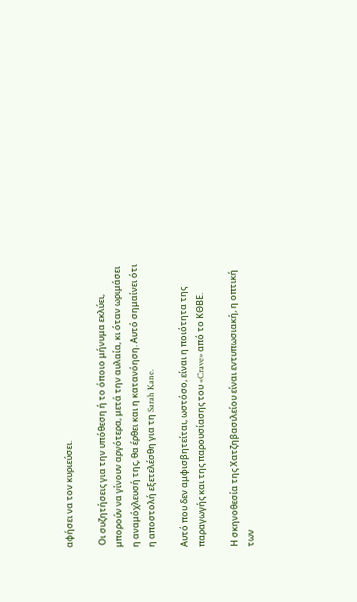αφήσει να τον κυριεύσει.

 Οι συζητήσεις για την υπόθεση ή το όποιο μήνυμα εκλύει, μπορούν να γίνουν αργότερα, μετά την αυλαία, κι όταν ωριμάσει η αναμόχλευσή της, θα έρθει και η κατανόηση. Αυτό σημαίνει ότι η αποστολή εξετελέσθη για τη Sarah Kane.

Αυτό που δεν αμφισβητείται, ωστόσο, είναι η ποιότητα της παραγωγής και της παρουσίασης του «Crave» από το ΚΘΒΕ.

Η σκηνοθεσία της Χατζηβασιλείου είναι εντυπωσιακή, η οπτική των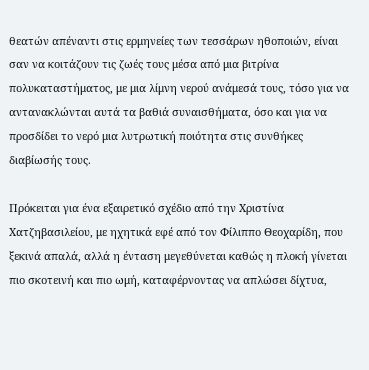θεατών απέναντι στις ερμηνείες των τεσσάρων ηθοποιών, είναι σαν να κοιτάζουν τις ζωές τους μέσα από μια βιτρίνα πολυκαταστήματος, με μια λίμνη νερού ανάμεσά τους, τόσο για να αντανακλώνται αυτά τα βαθιά συναισθήματα, όσο και για να προσδίδει το νερό μια λυτρωτική ποιότητα στις συνθήκες διαβίωσής τους.

Πρόκειται για ένα εξαιρετικό σχέδιο από την Χριστίνα Χατζηβασιλείου, με ηχητικά εφέ από τον Φίλιππο Θεοχαρίδη, που ξεκινά απαλά, αλλά η ένταση μεγεθύνεται καθώς η πλοκή γίνεται πιο σκοτεινή και πιο ωμή, καταφέρνοντας να απλώσει δίχτυα,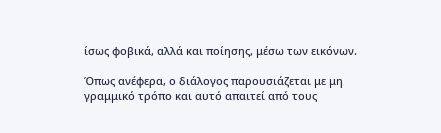ίσως φοβικά, αλλά και ποίησης, μέσω των εικόνων.

Όπως ανέφερα, ο διάλογος παρουσιάζεται με μη γραμμικό τρόπο και αυτό απαιτεί από τους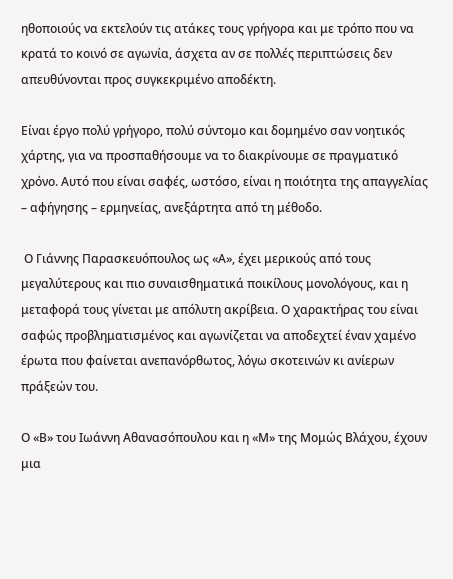ηθοποιούς να εκτελούν τις ατάκες τους γρήγορα και με τρόπο που να κρατά το κοινό σε αγωνία, άσχετα αν σε πολλές περιπτώσεις δεν απευθύνονται προς συγκεκριμένο αποδέκτη.

Είναι έργο πολύ γρήγορο, πολύ σύντομο και δομημένο σαν νοητικός χάρτης, για να προσπαθήσουμε να το διακρίνουμε σε πραγματικό χρόνο. Αυτό που είναι σαφές, ωστόσο, είναι η ποιότητα της απαγγελίας – αφήγησης – ερμηνείας, ανεξάρτητα από τη μέθοδο.

 Ο Γιάννης Παρασκευόπουλος ως «Α», έχει μερικούς από τους μεγαλύτερους και πιο συναισθηματικά ποικίλους μονολόγους, και η μεταφορά τους γίνεται με απόλυτη ακρίβεια. Ο χαρακτήρας του είναι σαφώς προβληματισμένος και αγωνίζεται να αποδεχτεί έναν χαμένο έρωτα που φαίνεται ανεπανόρθωτος, λόγω σκοτεινών κι ανίερων πράξεών του.

Ο «Β» του Ιωάννη Αθανασόπουλου και η «Μ» της Μομώς Βλάχου, έχουν μια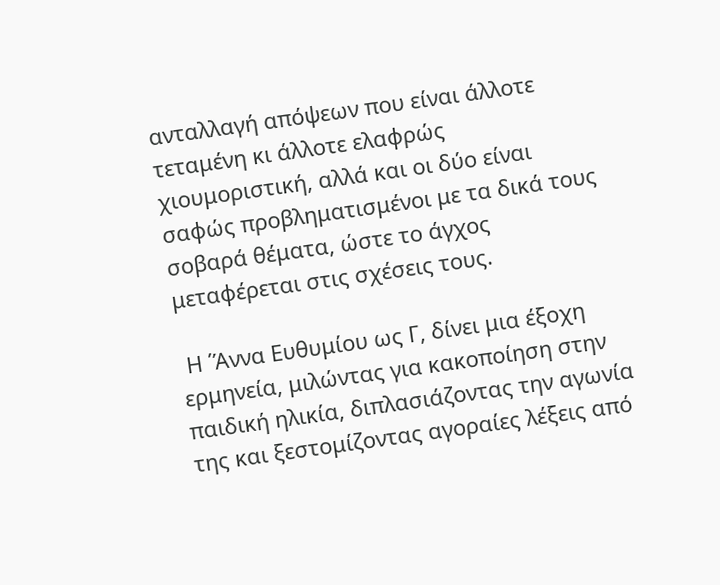ανταλλαγή απόψεων που είναι άλλοτε τεταμένη κι άλλοτε ελαφρώς χιουμοριστική, αλλά και οι δύο είναι σαφώς προβληματισμένοι με τα δικά τους σοβαρά θέματα, ώστε το άγχος μεταφέρεται στις σχέσεις τους.

 Η ΄Άννα Ευθυμίου ως Γ, δίνει μια έξοχη ερμηνεία, μιλώντας για κακοποίηση στην παιδική ηλικία, διπλασιάζοντας την αγωνία της και ξεστομίζοντας αγοραίες λέξεις από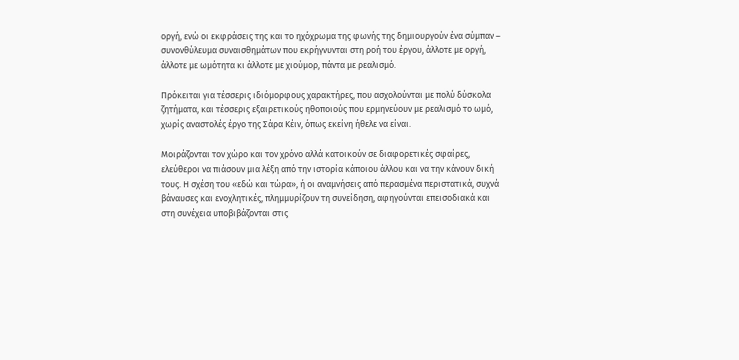οργή, ενώ οι εκφράσεις της και το ηχόχρωμα της φωνής της δημιουργούν ένα σύμπαν – συνονθύλευμα συναισθημάτων που εκρήγνυνται στη ροή του έργου, άλλοτε με οργή, άλλοτε με ωμότητα κι άλλοτε με χιούμορ, πάντα με ρεαλισμό.

Πρόκειται για τέσσερις ιδιόμορφους χαρακτήρες, που ασχολούνται με πολύ δύσκολα ζητήματα, και τέσσερις εξαιρετικούς ηθοποιούς που ερμηνεύουν με ρεαλισμό το ωμό, χωρίς αναστολές έργο της Σάρα Κέιν, όπως εκείνη ήθελε να είναι.

Μοιράζονται τον χώρο και τον χρόνο αλλά κατοικούν σε διαφορετικές σφαίρες, ελεύθεροι να πιάσουν μια λέξη από την ιστορία κάποιου άλλου και να την κάνουν δική τους. Η σχέση του «εδώ και τώρα», ή οι αναμνήσεις από περασμένα περιστατικά, συχνά βάναυσες και ενοχλητικές, πλημμυρίζουν τη συνείδηση, αφηγούνται επεισοδιακά και στη συνέχεια υποβιβάζονται στις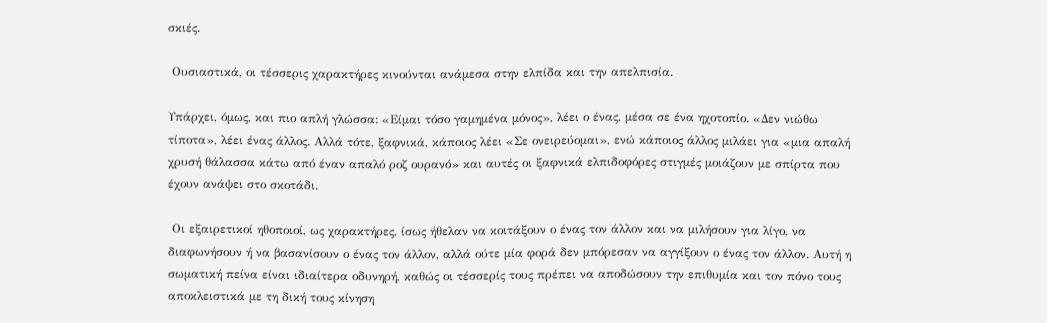σκιές.

 Ουσιαστικά, οι τέσσερις χαρακτήρες κινούνται ανάμεσα στην ελπίδα και την απελπισία.

Υπάρχει, όμως, και πιο απλή γλώσσα: «Είμαι τόσο γαμημένα μόνος», λέει ο ένας, μέσα σε ένα ηχοτοπίο. «Δεν νιώθω τίποτα», λέει ένας άλλος. Αλλά τότε, ξαφνικά, κάποιος λέει «Σε ονειρεύομαι», ενώ κάποιος άλλος μιλάει για «μια απαλή χρυσή θάλασσα κάτω από έναν απαλό ροζ ουρανό» και αυτές οι ξαφνικά ελπιδοφόρες στιγμές μοιάζουν με σπίρτα που έχουν ανάψει στο σκοτάδι.

 Οι εξαιρετικοί ηθοποιοί, ως χαρακτήρες, ίσως ήθελαν να κοιτάξουν ο ένας τον άλλον και να μιλήσουν για λίγο, να διαφωνήσουν ή να βασανίσουν ο ένας τον άλλον, αλλά ούτε μία φορά δεν μπόρεσαν να αγγίξουν ο ένας τον άλλον. Αυτή η σωματική πείνα είναι ιδιαίτερα οδυνηρή, καθώς οι τέσσερίς τους πρέπει να αποδώσουν την επιθυμία και τον πόνο τους αποκλειστικά με τη δική τους κίνηση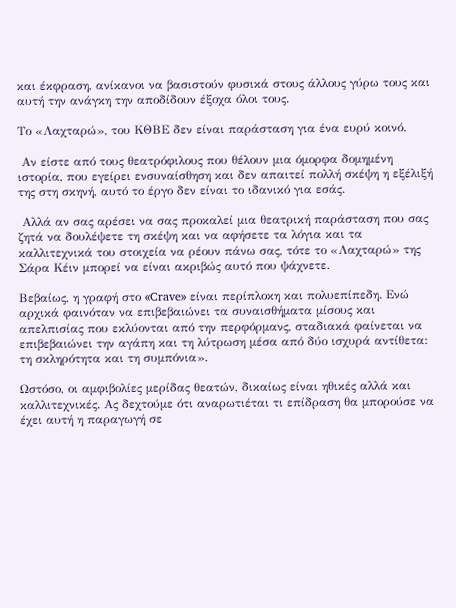και έκφραση, ανίκανοι να βασιστούν φυσικά στους άλλους γύρω τους και αυτή την ανάγκη την αποδίδουν έξοχα όλοι τους.

Το «Λαχταρώ», του ΚΘΒΕ δεν είναι παράσταση για ένα ευρύ κοινό.

 Αν είστε από τους θεατρόφιλους που θέλουν μια όμορφα δομημένη ιστορία, που εγείρει ενσυναίσθηση και δεν απαιτεί πολλή σκέψη η εξέλιξή της στη σκηνή, αυτό το έργο δεν είναι το ιδανικό για εσάς.

 Αλλά αν σας αρέσει να σας προκαλεί μια θεατρική παράσταση που σας ζητά να δουλέψετε τη σκέψη και να αφήσετε τα λόγια και τα καλλιτεχνικά του στοιχεία να ρέουν πάνω σας, τότε το «Λαχταρώ» της Σάρα Κέιν μπορεί να είναι ακριβώς αυτό που ψάχνετε.

Βεβαίως, η γραφή στο «Crave» είναι περίπλοκη και πολυεπίπεδη. Ενώ αρχικά φαινόταν να επιβεβαιώνει τα συναισθήματα μίσους και απελπισίας που εκλύονται από την περφόρμανς, σταδιακά φαίνεται να επιβεβαιώνει την αγάπη και τη λύτρωση μέσα από δύο ισχυρά αντίθετα: τη σκληρότητα και τη συμπόνια».

Ωστόσο, οι αμφιβολίες μερίδας θεατών, δικαίως είναι ηθικές αλλά και καλλιτεχνικές. Ας δεχτούμε ότι αναρωτιέται τι επίδραση θα μπορούσε να έχει αυτή η παραγωγή σε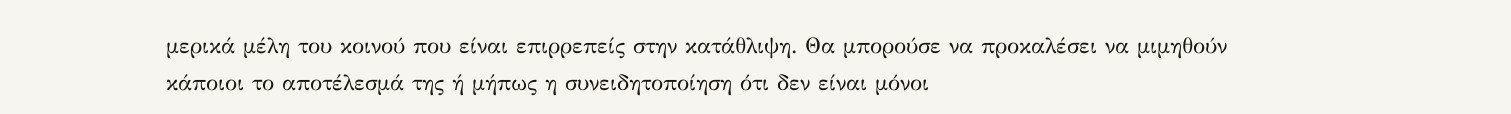μερικά μέλη του κοινού που είναι επιρρεπείς στην κατάθλιψη. Θα μπορούσε να προκαλέσει να μιμηθούν κάποιοι το αποτέλεσμά της ή μήπως η συνειδητοποίηση ότι δεν είναι μόνοι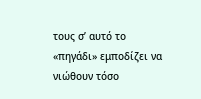τους σ’ αυτό το «πηγάδι» εμποδίζει να νιώθουν τόσο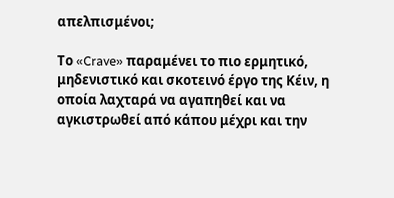απελπισμένοι;

Το «Crave» παραμένει το πιο ερμητικό, μηδενιστικό και σκοτεινό έργο της Κέιν, η οποία λαχταρά να αγαπηθεί και να αγκιστρωθεί από κάπου μέχρι και την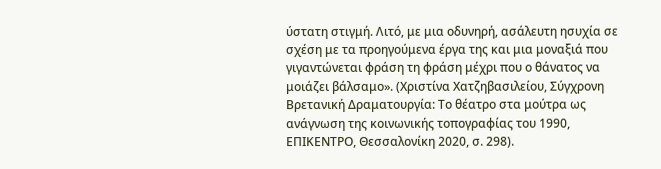ύστατη στιγμή. Λιτό, με μια οδυνηρή, ασάλευτη ησυχία σε σχέση με τα προηγούμενα έργα της και μια μοναξιά που γιγαντώνεται φράση τη φράση μέχρι που ο θάνατος να μοιάζει βάλσαμο». (Χριστίνα Χατζηβασιλείου, Σύγχρονη Βρετανική Δραματουργία: Το θέατρο στα μούτρα ως ανάγνωση της κοινωνικής τοπογραφίας του 1990, ΕΠΙΚΕΝΤΡΟ, Θεσσαλονίκη 2020, σ. 298).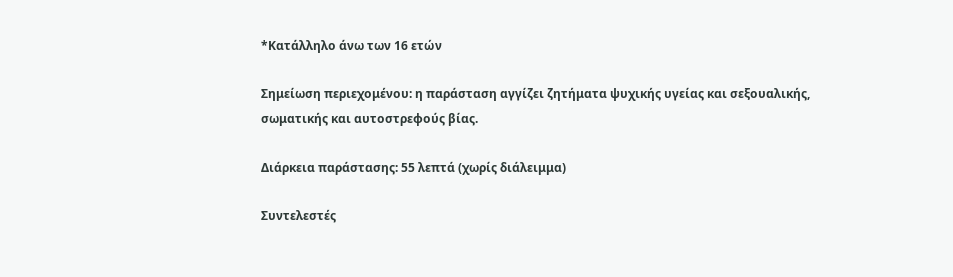*Κατάλληλο άνω των 16 ετών

Σημείωση περιεχομένου: η παράσταση αγγίζει ζητήματα ψυχικής υγείας και σεξουαλικής, σωματικής και αυτοστρεφούς βίας.

Διάρκεια παράστασης: 55 λεπτά (χωρίς διάλειμμα)

Συντελεστές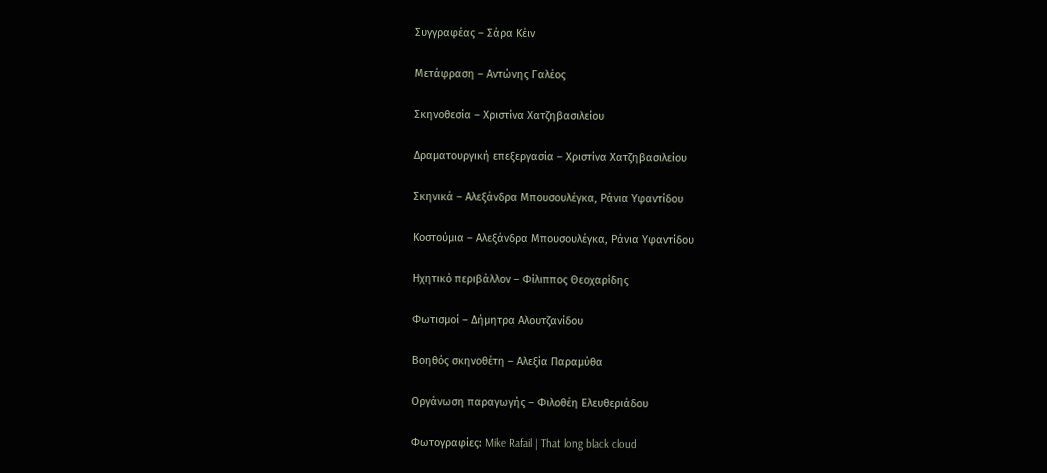Συγγραφέας – Σάρα Κέιν

Μετάφραση – Αντώνης Γαλέος

Σκηνοθεσία – Χριστίνα Χατζηβασιλείου

Δραματουργική επεξεργασία – Χριστίνα Χατζηβασιλείου

Σκηνικά – Αλεξάνδρα Μπουσουλέγκα, Ράνια Υφαντίδου

Κοστούμια – Αλεξάνδρα Μπουσουλέγκα, Ράνια Υφαντίδου

Ηχητικό περιβάλλον – Φίλιππος Θεοχαρίδης

Φωτισμοί – Δήμητρα Αλουτζανίδου

Βοηθός σκηνοθέτη – Αλεξία Παραμύθα

Οργάνωση παραγωγής – Φιλοθέη Ελευθεριάδου

Φωτογραφίες: Mike Rafail | That long black cloud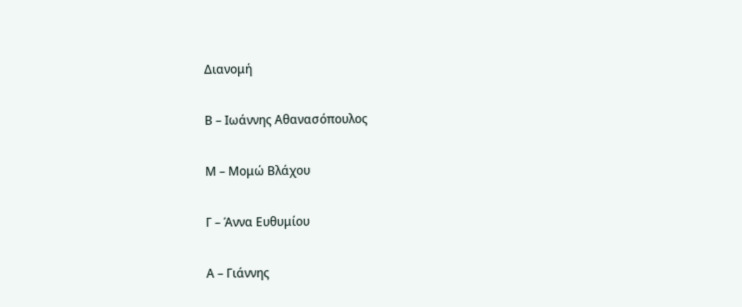Διανομή

Β – Ιωάννης Αθανασόπουλος

Μ – Μομώ Βλάχου

Γ – Άννα Ευθυμίου

Α – Γιάννης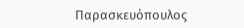Παρασκευόπουλος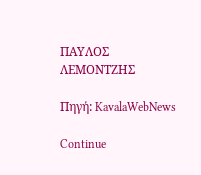ΠΑΥΛΟΣ ΛΕΜΟΝΤΖΗΣ

Πηγή: KavalaWebNews

Continue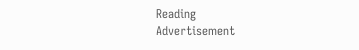Reading
Advertisement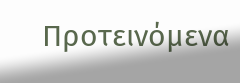Προτεινόμενα